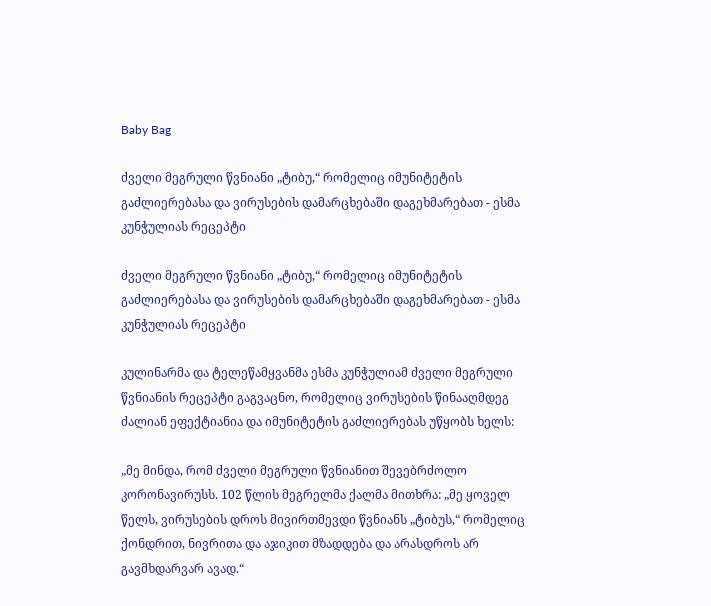Baby Bag

ძველი მეგრული წვნიანი „ტიბუ,“ რომელიც იმუნიტეტის გაძლიერებასა და ვირუსების დამარცხებაში დაგეხმარებათ - ესმა კუნჭულიას რეცეპტი

ძველი მეგრული წვნიანი „ტიბუ,“ რომელიც იმუნიტეტის გაძლიერებასა და ვირუსების დამარცხებაში დაგეხმარებათ - ესმა კუნჭულიას რეცეპტი

კულინარმა და ტელეწამყვანმა ესმა კუნჭულიამ ძველი მეგრული წვნიანის რეცეპტი გაგვაცნო, რომელიც ვირუსების წინააღმდეგ ძალიან ეფექტიანია და იმუნიტეტის გაძლიერებას უწყობს ხელს:

„მე მინდა, რომ ძველი მეგრული წვნიანით შევებრძოლო კორონავირუსს. 102 წლის მეგრელმა ქალმა მითხრა: „მე ყოველ წელს, ვირუსების დროს მივირთმევდი წვნიანს „ტიბუს,“ რომელიც ქონდრით, ნივრითა და აჯიკით მზადდება და არასდროს არ გავმხდარვარ ავად.“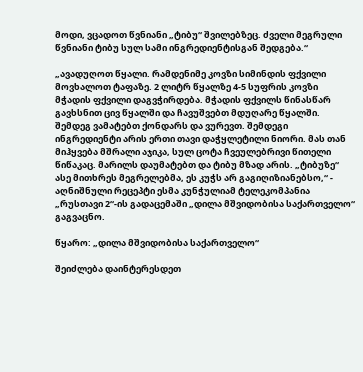მოდი, ვცადოთ წვნიანი „ტიბუ“ შვილებზეც. ძველი მეგრული წვნიანი ტიბუ სულ სამი ინგრედიენტისგან შედგება.“

„ავადუღოთ წყალი. რამდენიმე კოვზი სიმინდის ფქვილი მოვხალოთ ტაფაზე. 2 ლიტრ წყალზე 4-5 სუფრის კოვზი მჭადის ფქვილი დაგვჭირდება. მჭადის ფქვილს წინასწარ გავხსნით ცივ წყალში და ჩავუშვებთ მდუღარე წყალში. შემდეგ ვამატებთ ქონდარს და ვურევთ. შემდეგი ინგრედიენტი არის ერთი თავი დაჭყლეტილი ნიორი. მას თან მიჰყვება მშრალი აჯიკა, სულ ცოტა ჩვეულებრივი წითელი წიწაკაც. მარილს დაუმატებთ და ტიბუ მზად არის. „ტიბუზე“ ასე მითხრეს მეგრელებმა, ეს კუჭს არ გაგიღიზიანებსო,“ - აღნიშნული რეცეპტი ესმა კუნჭულიამ ტელეკომპანია „რუსთავი 2“-ის გადაცემაში „დილა მშვიდობისა საქართველო“ გაგვაცნო.

წყარო: „დილა მშვიდობისა საქართველო“

შეიძლება დაინტერესდეთ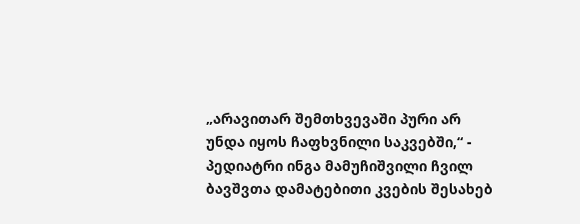„არავითარ შემთხვევაში პური არ უნდა იყოს ჩაფხვნილი საკვებში,“ - პედიატრი ინგა მამუჩიშვილი ჩვილ ბავშვთა დამატებითი კვების შესახებ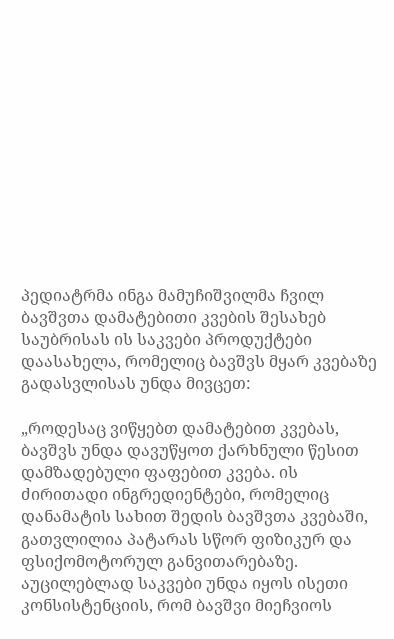პედიატრმა ინგა მამუჩიშვილმა ჩვილ ბავშვთა დამატებითი კვების შესახებ საუბრისას ის საკვები პროდუქტები დაასახელა, რომელიც ბავშვს მყარ კვებაზე გადასვლისას უნდა მივცეთ:

„როდესაც ვიწყებთ დამატებით კვებას, ბავშვს უნდა დავუწყოთ ქარხნული წესით დამზადებული ფაფებით კვება. ის ძირითადი ინგრედიენტები, რომელიც დანამატის სახით შედის ბავშვთა კვებაში, გათვლილია პატარას სწორ ფიზიკურ და ფსიქომოტორულ განვითარებაზე. აუცილებლად საკვები უნდა იყოს ისეთი კონსისტენციის, რომ ბავშვი მიეჩვიოს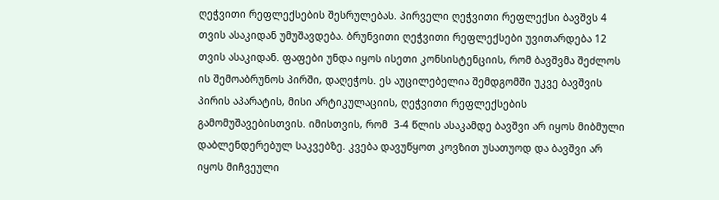ღეჭვითი რეფლექსების შესრულებას. პირველი ღეჭვითი რეფლექსი ბავშვს 4 თვის ასაკიდან უმუშავდება. ბრუნვითი ღეჭვითი რეფლექსები უვითარდება 12 თვის ასაკიდან. ფაფები უნდა იყოს ისეთი კონსისტენციის, რომ ბავშვმა შეძლოს ის შემოაბრუნოს პირში, დაღეჭოს. ეს აუცილებელია შემდგომში უკვე ბავშვის პირის აპარატის, მისი არტიკულაციის, ღეჭვითი რეფლექსების გამომუშავებისთვის. იმისთვის, რომ  3-4 წლის ასაკამდე ბავშვი არ იყოს მიბმული დაბლენდერებულ საკვებზე. კვება დავუწყოთ კოვზით უსათუოდ და ბავშვი არ იყოს მიჩვეული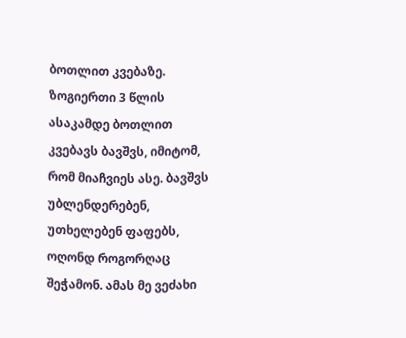ბოთლით კვებაზე. ზოგიერთი 3 წლის ასაკამდე ბოთლით კვებავს ბავშვს, იმიტომ, რომ მიაჩვიეს ასე. ბავშვს უბლენდერებენ, უთხელებენ ფაფებს, ოღონდ როგორღაც შეჭამონ. ამას მე ვეძახი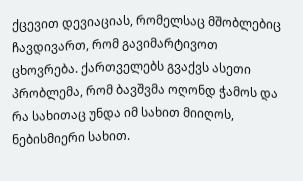ქცევით დევიაციას, რომელსაც მშობლებიც ჩავდივართ, რომ გავიმარტივოთ ცხოვრება. ქართველებს გვაქვს ასეთი პრობლემა, რომ ბავშვმა ოღონდ ჭამოს და რა სახითაც უნდა იმ სახით მიიღოს, ნებისმიერი სახით.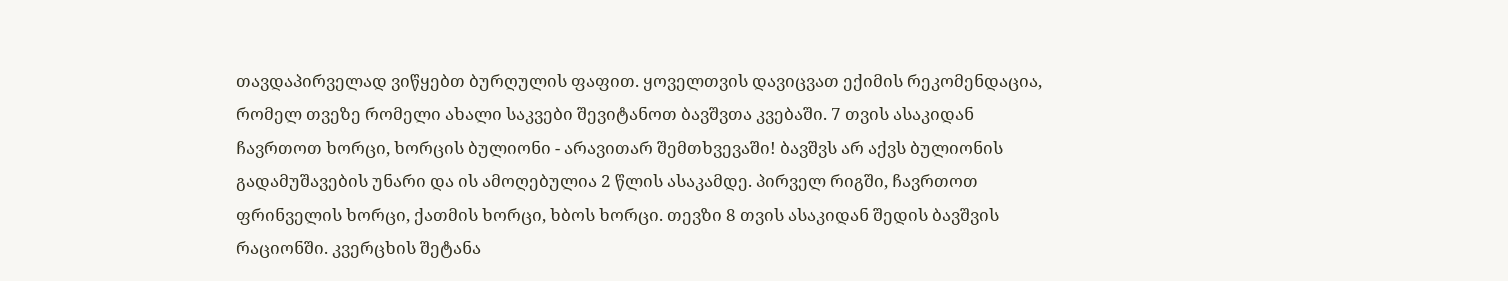თავდაპირველად ვიწყებთ ბურღულის ფაფით. ყოველთვის დავიცვათ ექიმის რეკომენდაცია, რომელ თვეზე რომელი ახალი საკვები შევიტანოთ ბავშვთა კვებაში. 7 თვის ასაკიდან ჩავრთოთ ხორცი, ხორცის ბულიონი - არავითარ შემთხვევაში! ბავშვს არ აქვს ბულიონის გადამუშავების უნარი და ის ამოღებულია 2 წლის ასაკამდე. პირველ რიგში, ჩავრთოთ ფრინველის ხორცი, ქათმის ხორცი, ხბოს ხორცი. თევზი 8 თვის ასაკიდან შედის ბავშვის რაციონში. კვერცხის შეტანა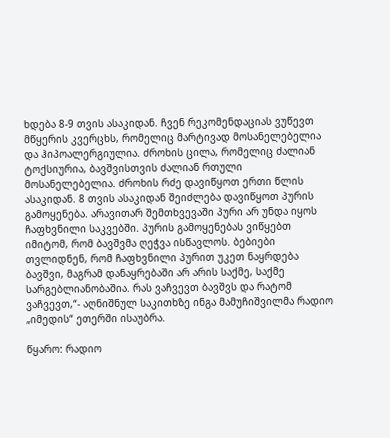ხდება 8-9 თვის ასაკიდან. ჩვენ რეკომენდაციას ვუწევთ მწყერის კვერცხს, რომელიც მარტივად მოსანელებელია და ჰიპოალერგიულია. ძროხის ცილა, რომელიც ძალიან ტოქსიურია, ბავშვისთვის ძალიან რთული მოსანელებელია. ძროხის რძე დავიწყოთ ერთი წლის ასაკიდან. 8 თვის ასაკიდან შეიძლება დავიწყოთ პურის გამოყენება. არავითარ შემთხვევაში პური არ უნდა იყოს ჩაფხვნილი საკვებში. პურის გამოყენებას ვიწყებთ იმიტომ, რომ ბავშვმა ღეჭვა ისწავლოს. ბებიები თვლიდნენ, რომ ჩაფხვნილი პურით უკეთ ნაყრდება ბავშვი, მაგრამ დანაყრებაში არ არის საქმე, საქმე სარგებლიანობაშია. რას ვაჩვევთ ბავშვს და რატომ ვაჩვევთ,“- აღნიშნულ საკითხზე ინგა მამუჩიშვილმა რადიო „იმედის“ ეთერში ისაუბრა.

წყარო: რადიო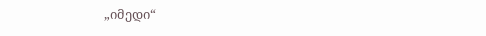„იმედი“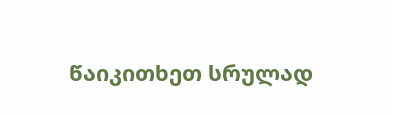წაიკითხეთ სრულად